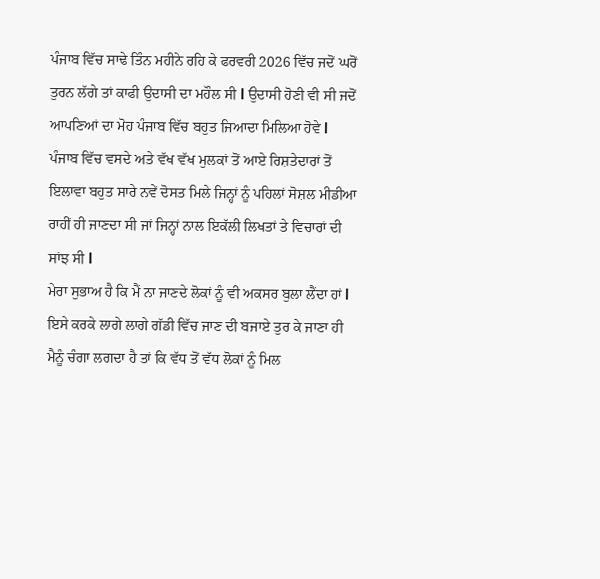ਪੰਜਾਬ ਵਿੱਚ ਸਾਢੇ ਤਿੰਨ ਮਹੀਨੇ ਰਹਿ ਕੇ ਫਰਵਰੀ 2026 ਵਿੱਚ ਜਦੋਂ ਘਰੋਂ ਤੁਰਨ ਲੱਗੇ ਤਾਂ ਕਾਫੀ ਉਦਾਸੀ ਦਾ ਮਹੌਲ ਸੀ l ਉਦਾਸੀ ਹੋਣੀ ਵੀ ਸੀ ਜਦੋਂ ਆਪਣਿਆਂ ਦਾ ਮੋਹ ਪੰਜਾਬ ਵਿੱਚ ਬਹੁਤ ਜਿਆਦਾ ਮਿਲਿਆ ਹੋਵੇ l
ਪੰਜਾਬ ਵਿੱਚ ਵਸਦੇ ਅਤੇ ਵੱਖ ਵੱਖ ਮੁਲਕਾਂ ਤੋਂ ਆਏ ਰਿਸ਼ਤੇਦਾਰਾਂ ਤੋਂ ਇਲਾਵਾ ਬਹੁਤ ਸਾਰੇ ਨਵੇਂ ਦੋਸਤ ਮਿਲੇ ਜਿਨ੍ਹਾਂ ਨੂੰ ਪਹਿਲਾਂ ਸੋਸ਼ਲ ਮੀਡੀਆ ਰਾਹੀਂ ਹੀ ਜਾਣਦਾ ਸੀ ਜਾਂ ਜਿਨ੍ਹਾਂ ਨਾਲ ਇਕੱਲੀ ਲਿਖਤਾਂ ਤੇ ਵਿਚਾਰਾਂ ਦੀ ਸਾਂਝ ਸੀ l
ਮੇਰਾ ਸੁਭਾਅ ਹੈ ਕਿ ਮੈਂ ਨਾ ਜਾਣਦੇ ਲੋਕਾਂ ਨੂੰ ਵੀ ਅਕਸਰ ਬੁਲਾ ਲੈਂਦਾ ਹਾਂ l ਇਸੇ ਕਰਕੇ ਲਾਗੇ ਲਾਗੇ ਗੱਡੀ ਵਿੱਚ ਜਾਣ ਦੀ ਬਜਾਏ ਤੁਰ ਕੇ ਜਾਣਾ ਹੀ ਮੈਨੂੰ ਚੰਗਾ ਲਗਦਾ ਹੈ ਤਾਂ ਕਿ ਵੱਧ ਤੋਂ ਵੱਧ ਲੋਕਾਂ ਨੂੰ ਮਿਲ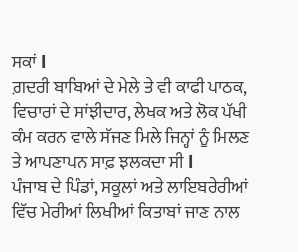ਸਕਾਂ l
ਗ਼ਦਰੀ ਬਾਬਿਆਂ ਦੇ ਮੇਲੇ ਤੇ ਵੀ ਕਾਫੀ ਪਾਠਕ, ਵਿਚਾਰਾਂ ਦੇ ਸਾਂਝੀਦਾਰ, ਲੇਖਕ ਅਤੇ ਲੋਕ ਪੱਖੀ ਕੰਮ ਕਰਨ ਵਾਲੇ ਸੱਜਣ ਮਿਲੇ ਜਿਨ੍ਹਾਂ ਨੂੰ ਮਿਲਣ ਤੇ ਆਪਣਾਪਨ ਸਾਫ਼ ਝਲਕਦਾ ਸੀ l
ਪੰਜਾਬ ਦੇ ਪਿੰਡਾਂ, ਸਕੂਲਾਂ ਅਤੇ ਲਾਇਬਰੇਰੀਆਂ ਵਿੱਚ ਮੇਰੀਆਂ ਲਿਖੀਆਂ ਕਿਤਾਬਾਂ ਜਾਣ ਨਾਲ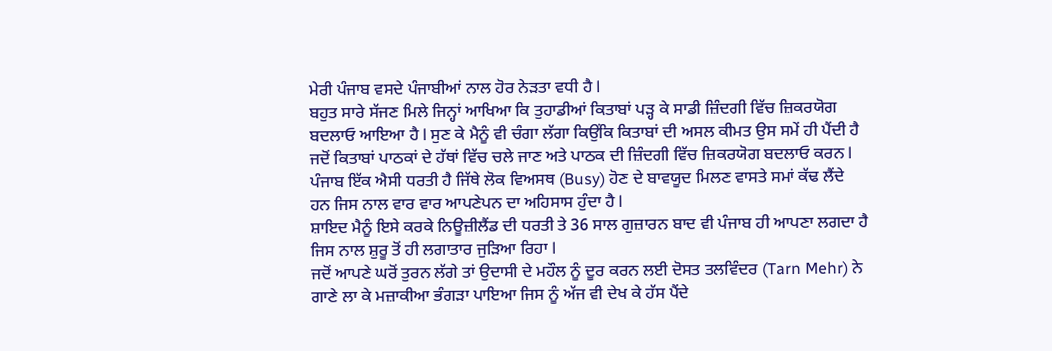ਮੇਰੀ ਪੰਜਾਬ ਵਸਦੇ ਪੰਜਾਬੀਆਂ ਨਾਲ ਹੋਰ ਨੇੜਤਾ ਵਧੀ ਹੈ l
ਬਹੁਤ ਸਾਰੇ ਸੱਜਣ ਮਿਲੇ ਜਿਨ੍ਹਾਂ ਆਖਿਆ ਕਿ ਤੁਹਾਡੀਆਂ ਕਿਤਾਬਾਂ ਪੜ੍ਹ ਕੇ ਸਾਡੀ ਜ਼ਿੰਦਗੀ ਵਿੱਚ ਜ਼ਿਕਰਯੋਗ ਬਦਲਾਓ ਆਇਆ ਹੈ l ਸੁਣ ਕੇ ਮੈਨੂੰ ਵੀ ਚੰਗਾ ਲੱਗਾ ਕਿਉਂਕਿ ਕਿਤਾਬਾਂ ਦੀ ਅਸਲ ਕੀਮਤ ਉਸ ਸਮੇਂ ਹੀ ਪੈਂਦੀ ਹੈ ਜਦੋਂ ਕਿਤਾਬਾਂ ਪਾਠਕਾਂ ਦੇ ਹੱਥਾਂ ਵਿੱਚ ਚਲੇ ਜਾਣ ਅਤੇ ਪਾਠਕ ਦੀ ਜ਼ਿੰਦਗੀ ਵਿੱਚ ਜ਼ਿਕਰਯੋਗ ਬਦਲਾਓ ਕਰਨ l
ਪੰਜਾਬ ਇੱਕ ਐਸੀ ਧਰਤੀ ਹੈ ਜਿੱਥੇ ਲੋਕ ਵਿਅਸਥ (Busy) ਹੋਣ ਦੇ ਬਾਵਯੂਦ ਮਿਲਣ ਵਾਸਤੇ ਸਮਾਂ ਕੱਢ ਲੈਂਦੇ ਹਨ ਜਿਸ ਨਾਲ ਵਾਰ ਵਾਰ ਆਪਣੇਪਨ ਦਾ ਅਹਿਸਾਸ ਹੁੰਦਾ ਹੈ l
ਸ਼ਾਇਦ ਮੈਨੂੰ ਇਸੇ ਕਰਕੇ ਨਿਊਜ਼ੀਲੈਂਡ ਦੀ ਧਰਤੀ ਤੇ 36 ਸਾਲ ਗੁਜ਼ਾਰਨ ਬਾਦ ਵੀ ਪੰਜਾਬ ਹੀ ਆਪਣਾ ਲਗਦਾ ਹੈ ਜਿਸ ਨਾਲ ਸ਼ੁਰੂ ਤੋਂ ਹੀ ਲਗਾਤਾਰ ਜੁੜਿਆ ਰਿਹਾ l
ਜਦੋਂ ਆਪਣੇ ਘਰੋਂ ਤੁਰਨ ਲੱਗੇ ਤਾਂ ਉਦਾਸੀ ਦੇ ਮਹੌਲ ਨੂੰ ਦੂਰ ਕਰਨ ਲਈ ਦੋਸਤ ਤਲਵਿੰਦਰ (Tarn Mehr) ਨੇ ਗਾਣੇ ਲਾ ਕੇ ਮਜ਼ਾਕੀਆ ਭੰਗੜਾ ਪਾਇਆ ਜਿਸ ਨੂੰ ਅੱਜ ਵੀ ਦੇਖ ਕੇ ਹੱਸ ਪੈਂਦੇ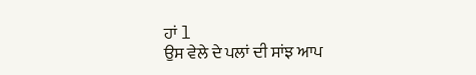ਹਾਂ l
ਉਸ ਵੇਲੇ ਦੇ ਪਲਾਂ ਦੀ ਸਾਂਝ ਆਪ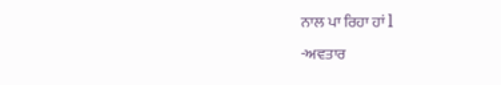ਨਾਲ ਪਾ ਰਿਹਾ ਹਾਂ l
-ਅਵਤਾਰ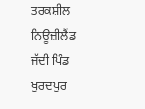ਤਰਕਸ਼ੀਲ ਨਿਊਜ਼ੀਲੈਂਡ
ਜੱਦੀ ਪਿੰਡ ਖੁਰਦਪੁਰ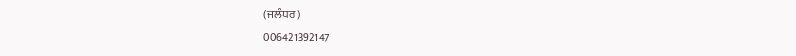(ਜਲੰਧਰ)
006421392147